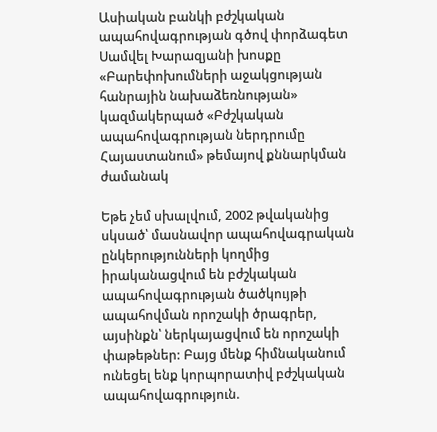Ասիական բանկի բժշկական ապահովագրության գծով փորձագետ Սամվել Խարազյանի խոսքը «Բարեփոխումների աջակցության հանրային նախաձեռնության» կազմակերպած «Բժշկական ապահովագրության ներդրումը Հայաստանում» թեմայով քննարկման ժամանակ

Եթե չեմ սխալվում, 2002 թվականից սկսած՝ մասնավոր ապահովագրական ընկերությունների կողմից իրականացվում են բժշկական ապահովագրության ծածկույթի ապահովման որոշակի ծրագրեր, այսինքն՝ ներկայացվում են որոշակի փաթեթներ: Բայց մենք հիմնականում ունեցել ենք կորպորատիվ բժշկական ապահովագրություն.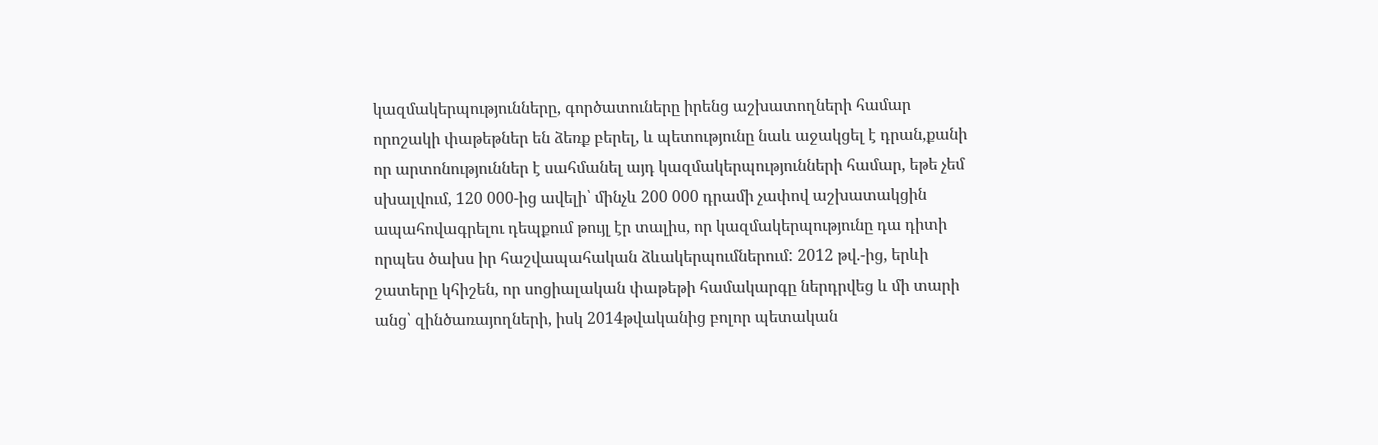կազմակերպությունները, գործատուները իրենց աշխատողների համար որոշակի փաթեթներ են ձեռք բերել, և պետությունը նաև աջակցել է դրան,քանի որ արտոնություններ է սահմանել այդ կազմակերպությունների համար, եթե չեմ սխալվում, 120 000-ից ավելի՝ մինչև 200 000 դրամի չափով աշխատակցին ապահովագրելու դեպքում թույլ էր տալիս, որ կազմակերպությունը դա դիտի որպես ծախս իր հաշվապահական ձևակերպումներում: 2012 թվ.-ից, երևի շատերը կհիշեն, որ սոցիալական փաթեթի համակարգը ներդրվեց և մի տարի անց՝ զինծառայողների, իսկ 2014թվականից բոլոր պետական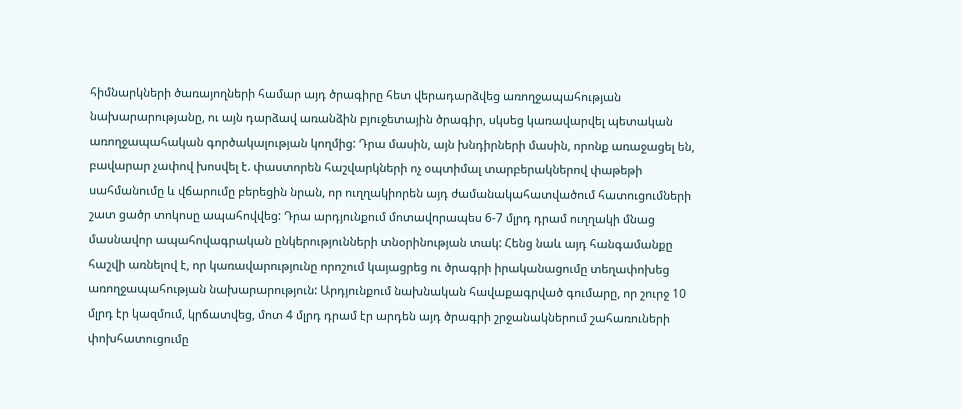հիմնարկների ծառայողների համար այդ ծրագիրը հետ վերադարձվեց առողջապահության նախարարությանը, ու այն դարձավ առանձին բյուջետային ծրագիր, սկսեց կառավարվել պետական առողջապահական գործակալության կողմից: Դրա մասին, այն խնդիրների մասին, որոնք առաջացել են, բավարար չափով խոսվել է. փաստորեն հաշվարկների ոչ օպտիմալ տարբերակներով փաթեթի սահմանումը և վճարումը բերեցին նրան, որ ուղղակիորեն այդ ժամանակահատվածում հատուցումների շատ ցածր տոկոսը ապահովվեց: Դրա արդյունքում մոտավորապես 6-7 մլրդ դրամ ուղղակի մնաց մասնավոր ապահովագրական ընկերությունների տնօրինության տակ: Հենց նաև այդ հանգամանքը հաշվի առնելով է, որ կառավարությունը որոշում կայացրեց ու ծրագրի իրականացումը տեղափոխեց առողջապահության նախարարություն: Արդյունքում նախնական հավաքագրված գումարը, որ շուրջ 10 մլրդ էր կազմում, կրճատվեց, մոտ 4 մլրդ դրամ էր արդեն այդ ծրագրի շրջանակներում շահառուների փոխհատուցումը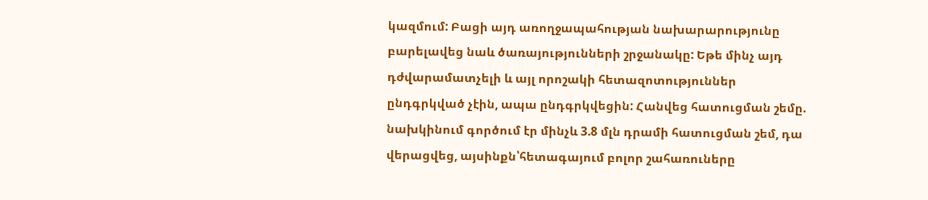կազմում: Բացի այդ առողջապահության նախարարությունը բարելավեց նաև ծառայությունների շրջանակը: Եթե մինչ այդ դժվարամատչելի և այլ որոշակի հետազոտություններ ընդգրկված չէին, ապա ընդգրկվեցին: Հանվեց հատուցման շեմը. նախկինում գործում էր մինչև 3.8 մլն դրամի հատուցման շեմ, դա վերացվեց, այսինքն՝հետագայում բոլոր շահառուները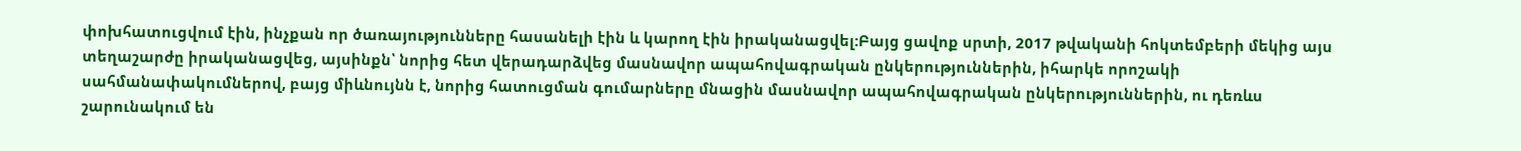փոխհատուցվում էին, ինչքան որ ծառայությունները հասանելի էին և կարող էին իրականացվել:Բայց ցավոք սրտի, 2017 թվականի հոկտեմբերի մեկից այս տեղաշարժը իրականացվեց, այսինքն՝ նորից հետ վերադարձվեց մասնավոր ապահովագրական ընկերություններին, իհարկե որոշակի սահմանափակումներով, բայց միևնույնն է, նորից հատուցման գումարները մնացին մասնավոր ապահովագրական ընկերություններին, ու դեռևս շարունակում են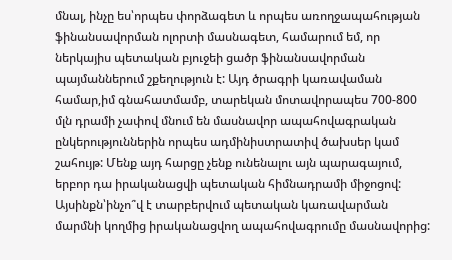մնալ, ինչը ես՝որպես փորձագետ և որպես առողջապահության ֆինանսավորման ոլորտի մասնագետ, համարում եմ, որ ներկայիս պետական բյուջեի ցածր ֆինանսավորման պայմաններում շքեղություն է: Այդ ծրագրի կառավաման համար,իմ գնահատմամբ, տարեկան մոտավորապես 700-800 մլն դրամի չափով մնում են մասնավոր ապահովագրական ընկերություններին որպես ադմինիստրատիվ ծախսեր կամ շահույթ: Մենք այդ հարցը չենք ունենալու այն պարագայում, երբոր դա իրականացվի պետական հիմնադրամի միջոցով:
Այսինքն՝ինչո՞վ է տարբերվում պետական կառավարման մարմնի կողմից իրականացվող ապահովագրումը մասնավորից: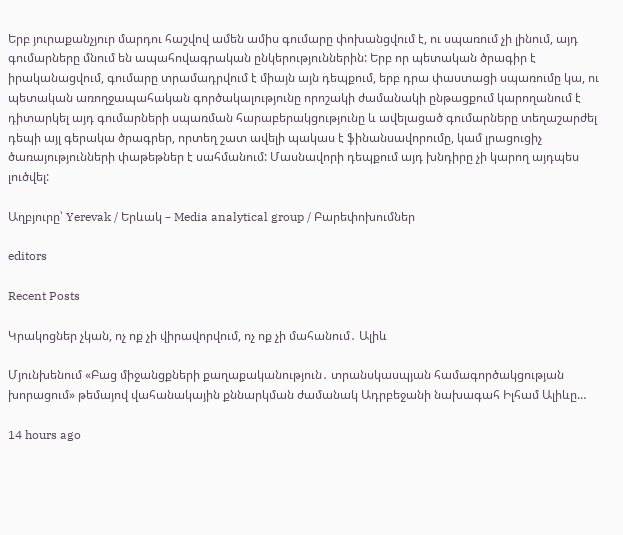Երբ յուրաքանչյուր մարդու հաշվով ամեն ամիս գումարը փոխանցվում է, ու սպառում չի լինում, այդ գումարները մնում են ապահովագրական ընկերություններին: Երբ որ պետական ծրագիր է իրականացվում, գումարը տրամադրվում է միայն այն դեպքում, երբ դրա փաստացի սպառումը կա, ու պետական առողջապահական գործակալությունը որոշակի ժամանակի ընթացքում կարողանում է դիտարկել այդ գումարների սպառման հարաբերակցությունը և ավելացած գումարները տեղաշարժել դեպի այլ գերակա ծրագրեր, որտեղ շատ ավելի պակաս է ֆինանսավորումը, կամ լրացուցիչ ծառայությունների փաթեթներ է սահմանում: Մասնավորի դեպքում այդ խնդիրը չի կարող այդպես լուծվել:

Աղբյուրը՝ Yerevak / Երևակ – Media analytical group / Բարեփոխումներ

editors

Recent Posts

Կրակոցներ չկան, ոչ ոք չի վիրավորվում, ոչ ոք չի մահանում․ Ալիև

Մյունխենում «Բաց միջանցքների քաղաքականություն․ տրանսկասպյան համագործակցության խորացում» թեմայով վահանակային քննարկման ժամանակ Ադրբեջանի նախագահ Իլհամ Ալիևը…

14 hours ago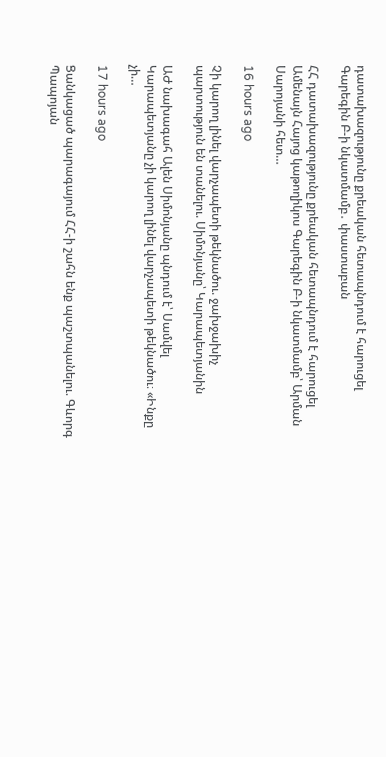դատախազությունը քրեական հետապնդում է հարուցել Գարեգին Բ-ի նկատմամբ․ փաստաբան

ՀՀ դատախազությունը քրեական հետապնդում է հարուցել Ամենայն Հայոց կաթողիկոս Գարեգին Բ-ի նկատմամբ՝ Արման Սարոյանի հետ…

16 hours ago

Չի կարող լինել վարչապետի թեկնածու. ջախջախիչ պարտություն են տանելու. Սիմոնյանը՝ Կարապետյանին

ԱԺ նախագահ Ալեն Սիմոնյանը պնդում է՝ Սամվել Կարապետյանը չի կարող լինել վարչապետի թեկնածու։ «Ինքը չի…

17 hours ago

Ցանկացած պարագայում ՀՀ-ի շահն ենք պաշտպանելու. Գևորգ Պապոյան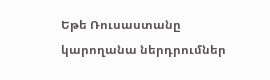Եթե Ռուսաստանը կարողանա ներդրումներ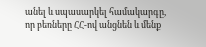անել և սպասարկել համակարգը, որ բեռները ՀՀ-ով անցնեն և մենք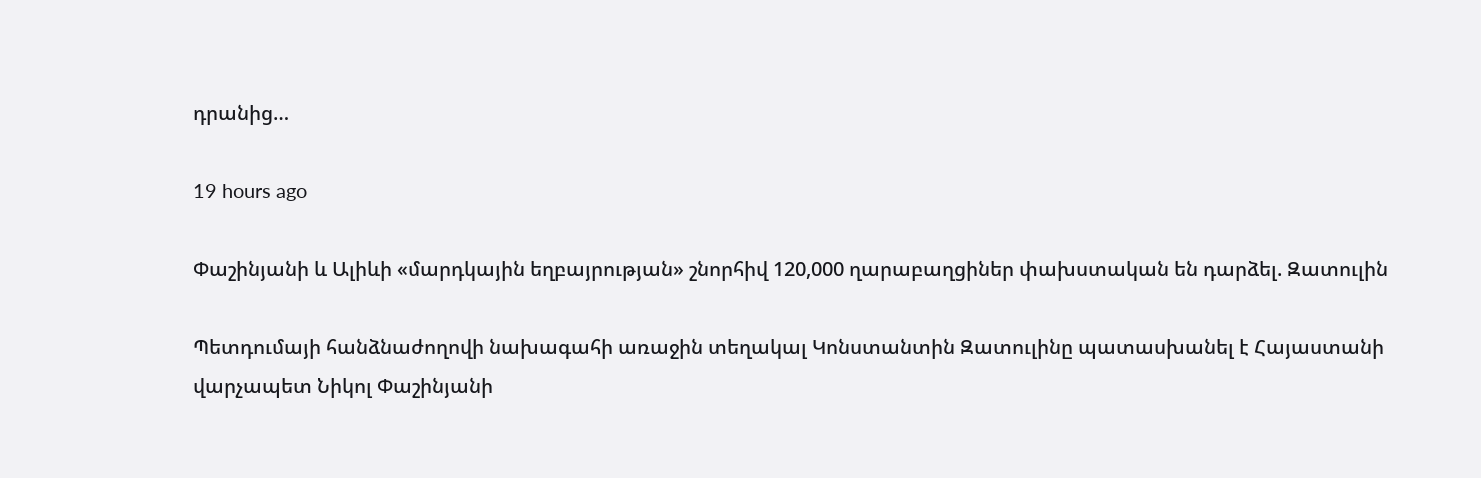դրանից…

19 hours ago

Փաշինյանի և Ալիևի «մարդկային եղբայրության» շնորհիվ 120,000 ղարաբաղցիներ փախստական են դարձել. Զատուլին

Պետդումայի հանձնաժողովի նախագահի առաջին տեղակալ Կոնստանտին Զատուլինը պատասխանել է Հայաստանի վարչապետ Նիկոլ Փաշինյանի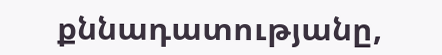քննադատությանը,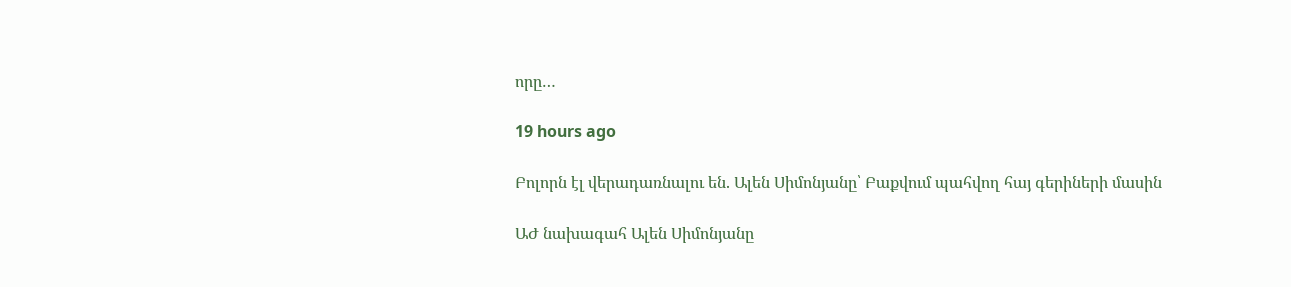որը…

19 hours ago

Բոլորն էլ վերադառնալու են. Ալեն Սիմոնյանը՝ Բաքվում պահվող հայ գերիների մասին

ԱԺ նախագահ Ալեն Սիմոնյանը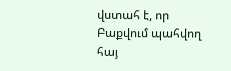վստահ է, որ Բաքվում պահվող հայ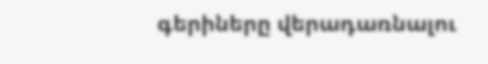գերիները վերադառնալու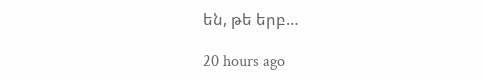են, թե երբ…

20 hours ago